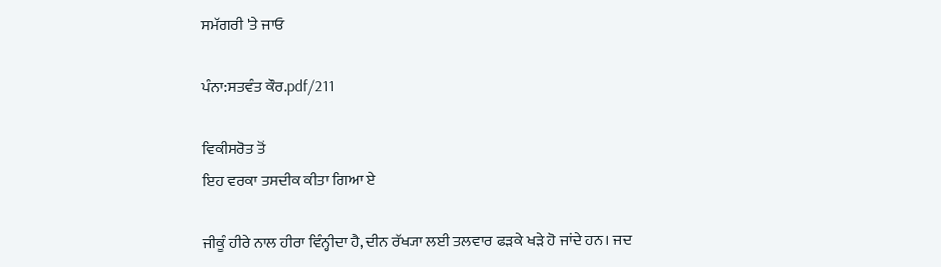ਸਮੱਗਰੀ 'ਤੇ ਜਾਓ

ਪੰਨਾ:ਸਤਵੰਤ ਕੌਰ.pdf/211

ਵਿਕੀਸਰੋਤ ਤੋਂ
ਇਹ ਵਰਕਾ ਤਸਦੀਕ ਕੀਤਾ ਗਿਆ ਏ

ਜੀਕੂੰ ਹੀਰੇ ਨਾਲ ਹੀਰਾ ਵਿੰਨ੍ਹੀਦਾ ਹੈ, ਦੀਨ ਰੱਖ੍ਯਾ ਲਈ ਤਲਵਾਰ ਫੜਕੇ ਖੜੇ ਹੋ ਜਾਂਦੇ ਹਨ। ਜਦ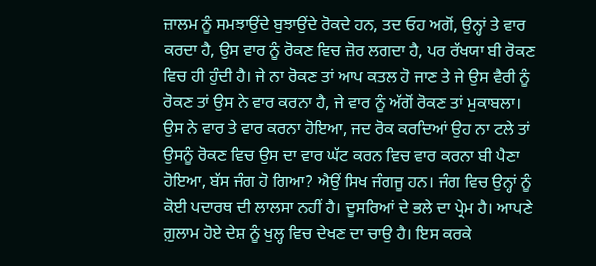ਜ਼ਾਲਮ ਨੂੰ ਸਮਝਾਉਂਦੇ ਬੁਝਾਉਂਦੇ ਰੋਕਦੇ ਹਨ, ਤਦ ਓਹ ਅਗੋਂ, ਉਨ੍ਹਾਂ ਤੇ ਵਾਰ ਕਰਦਾ ਹੈ, ਉਸ ਵਾਰ ਨੂੰ ਰੋਕਣ ਵਿਚ ਜ਼ੋਰ ਲਗਦਾ ਹੈ, ਪਰ ਰੱਖਯਾ ਬੀ ਰੋਕਣ ਵਿਚ ਹੀ ਹੁੰਦੀ ਹੈ। ਜੇ ਨਾ ਰੋਕਣ ਤਾਂ ਆਪ ਕਤਲ ਹੋ ਜਾਣ ਤੇ ਜੇ ਉਸ ਵੈਰੀ ਨੂੰ ਰੋਕਣ ਤਾਂ ਉਸ ਨੇ ਵਾਰ ਕਰਨਾ ਹੈ, ਜੇ ਵਾਰ ਨੂੰ ਅੱਗੋਂ ਰੋਕਣ ਤਾਂ ਮੁਕਾਬਲਾ। ਉਸ ਨੇ ਵਾਰ ਤੇ ਵਾਰ ਕਰਨਾ ਹੋਇਆ, ਜਦ ਰੋਕ ਕਰਦਿਆਂ ਉਹ ਨਾ ਟਲੇ ਤਾਂ ਉਸਨੂੰ ਰੋਕਣ ਵਿਚ ਉਸ ਦਾ ਵਾਰ ਘੱਟ ਕਰਨ ਵਿਚ ਵਾਰ ਕਰਨਾ ਬੀ ਪੈਣਾ ਹੋਇਆ, ਬੱਸ ਜੰਗ ਹੋ ਗਿਆ? ਐਉਂ ਸਿਖ ਜੰਗਜੂ ਹਨ। ਜੰਗ ਵਿਚ ਉਨ੍ਹਾਂ ਨੂੰ ਕੋਈ ਪਦਾਰਥ ਦੀ ਲਾਲਸਾ ਨਹੀਂ ਹੈ। ਦੂਸਰਿਆਂ ਦੇ ਭਲੇ ਦਾ ਪ੍ਰੇਮ ਹੈ। ਆਪਣੇ ਗ਼ੁਲਾਮ ਹੋਏ ਦੇਸ਼ ਨੂੰ ਖੁਲ੍ਹ ਵਿਚ ਦੇਖਣ ਦਾ ਚਾਉ ਹੈ। ਇਸ ਕਰਕੇ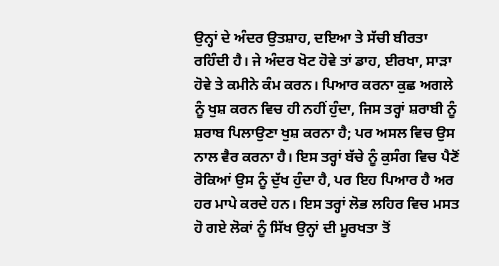ਉਨ੍ਹਾਂ ਦੇ ਅੰਦਰ ਉਤਸ਼ਾਹ, ਦਇਆ ਤੇ ਸੱਚੀ ਬੀਰਤਾ ਰਹਿੰਦੀ ਹੈ। ਜੇ ਅੰਦਰ ਖੋਟ ਹੋਵੇ ਤਾਂ ਡਾਹ, ਈਰਖਾ, ਸਾੜਾ ਹੋਵੇ ਤੇ ਕਮੀਨੇ ਕੰਮ ਕਰਨ। ਪਿਆਰ ਕਰਨਾ ਕੁਛ ਅਗਲੇ ਨੂੰ ਖੁਸ਼ ਕਰਨ ਵਿਚ ਹੀ ਨਹੀਂ ਹੁੰਦਾ, ਜਿਸ ਤਰ੍ਹਾਂ ਸ਼ਰਾਬੀ ਨੂੰ ਸ਼ਰਾਬ ਪਿਲਾਉਣਾ ਖੁਸ਼ ਕਰਨਾ ਹੈ; ਪਰ ਅਸਲ ਵਿਚ ਉਸ ਨਾਲ ਵੈਰ ਕਰਨਾ ਹੈ। ਇਸ ਤਰ੍ਹਾਂ ਬੱਚੇ ਨੂੰ ਕੁਸੰਗ ਵਿਚ ਪੈਣੋਂ ਰੋਕਿਆਂ ਉਸ ਨੂੰ ਦੁੱਖ ਹੁੰਦਾ ਹੈ, ਪਰ ਇਹ ਪਿਆਰ ਹੈ ਅਰ ਹਰ ਮਾਪੇ ਕਰਦੇ ਹਨ। ਇਸ ਤਰ੍ਹਾਂ ਲੋਭ ਲਹਿਰ ਵਿਚ ਮਸਤ ਹੋ ਗਏ ਲੋਕਾਂ ਨੂੰ ਸਿੱਖ ਉਨ੍ਹਾਂ ਦੀ ਮੂਰਖਤਾ ਤੋਂ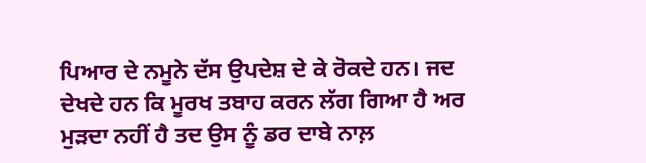ਪਿਆਰ ਦੇ ਨਮੂਨੇ ਦੱਸ ਉਪਦੇਸ਼ ਦੇ ਕੇ ਰੋਕਦੇ ਹਨ। ਜਦ ਦੇਖਦੇ ਹਨ ਕਿ ਮੂਰਖ ਤਬਾਹ ਕਰਨ ਲੱਗ ਗਿਆ ਹੈ ਅਰ ਮੁੜਦਾ ਨਹੀਂ ਹੈ ਤਦ ਉਸ ਨੂੰ ਡਰ ਦਾਬੇ ਨਾਲ਼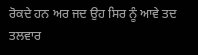ਰੋਕਦੇ ਹਨ ਅਰ ਜਦ ਉਹ ਸਿਰ ਨੂੰ ਆਵੇ ਤਦ ਤਲਵਾਰ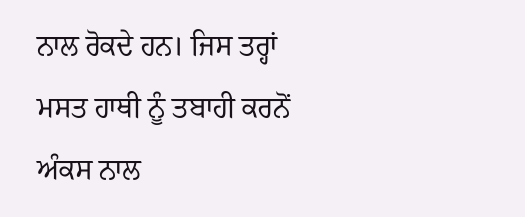ਨਾਲ ਰੋਕਦੇ ਹਨ। ਜਿਸ ਤਰ੍ਹਾਂ ਮਸਤ ਹਾਥੀ ਨੂੰ ਤਬਾਹੀ ਕਰਨੋਂ ਅੰਕਸ ਨਾਲ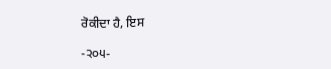ਰੋਕੀਦਾ ਹੈ, ਇਸ

-੨੦੫-